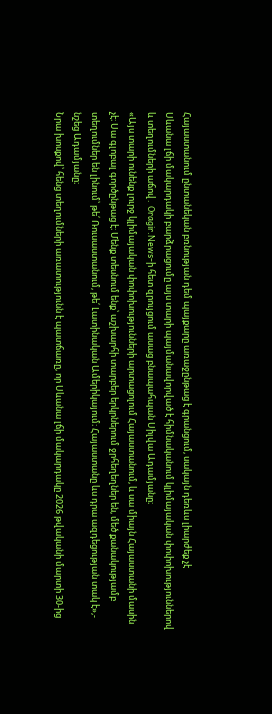Հայաստանում ընտանեկան բռնության դեմ պայքարը առաջընթաց է գրանցում, սակայն դեռևս լիարժեք չէ
Սևանա լճի մակարդակի բարձրացումը այս տարի պայմանավորված է հիմնականում կլիմայական փոփոխություններով և տեղումների աճով․ Oragir.News-ի հետ զրույցում ասաց բնապահպան Սիլվա Ադամյանը։
«Այս տարի ունենք լուրջ կլիմայական փոփոխությունների արտացոլում Հայաստանում, և սա միայն Հայաստանի մասին չէ։ Սա գլոբալ գործընթաց է։ Մենք տեսնում ենք՝ աշխարհի տարբեր երկրներում ջրհեղեղներ են, մեծ քանակությամբ տեղումներ են լինում՝ թե՛ Ռուսաստանում, թե՛ Լատինական Ամերիկայում։ Հայաստանը ևս դրա ազդեցության տակ է»,- նշեց Ադամյանը։
Նրա խոսքով՝ հենց տեղումների առատությունն է պատճառը, որ Սևանա լճի մակարդակը 2026 թվականի մարտի 30-ից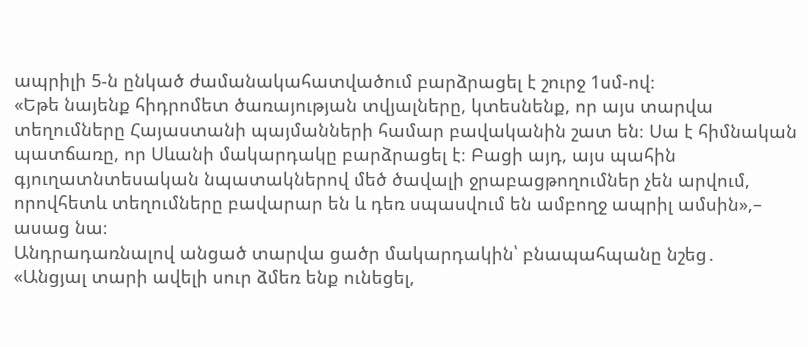ապրիլի 5-ն ընկած ժամանակահատվածում բարձրացել է շուրջ 1սմ-ով։
«Եթե նայենք հիդրոմետ ծառայության տվյալները, կտեսնենք, որ այս տարվա տեղումները Հայաստանի պայմանների համար բավականին շատ են։ Սա է հիմնական պատճառը, որ Սևանի մակարդակը բարձրացել է։ Բացի այդ, այս պահին գյուղատնտեսական նպատակներով մեծ ծավալի ջրաբացթողումներ չեն արվում, որովհետև տեղումները բավարար են և դեռ սպասվում են ամբողջ ապրիլ ամսին»,– ասաց նա։
Անդրադառնալով անցած տարվա ցածր մակարդակին՝ բնապահպանը նշեց․
«Անցյալ տարի ավելի սուր ձմեռ ենք ունեցել,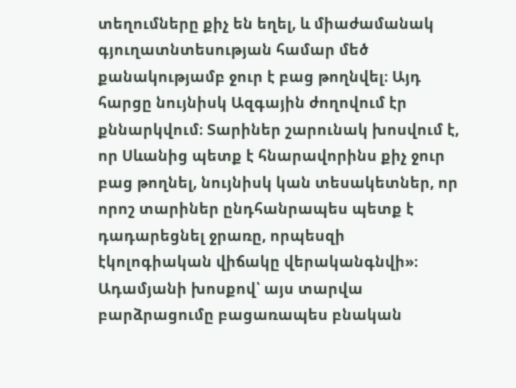տեղումները քիչ են եղել, և միաժամանակ գյուղատնտեսության համար մեծ քանակությամբ ջուր է բաց թողնվել։ Այդ հարցը նույնիսկ Ազգային ժողովում էր քննարկվում։ Տարիներ շարունակ խոսվում է, որ Սևանից պետք է հնարավորինս քիչ ջուր բաց թողնել, նույնիսկ կան տեսակետներ, որ որոշ տարիներ ընդհանրապես պետք է դադարեցնել ջրառը, որպեսզի էկոլոգիական վիճակը վերականգնվի»։
Ադամյանի խոսքով՝ այս տարվա բարձրացումը բացառապես բնական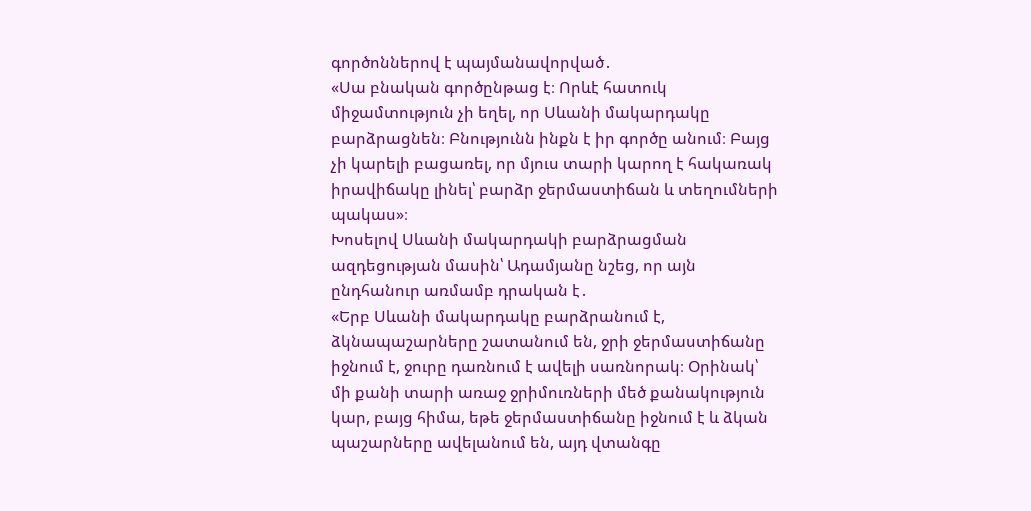գործոններով է պայմանավորված․
«Սա բնական գործընթաց է։ Որևէ հատուկ միջամտություն չի եղել, որ Սևանի մակարդակը բարձրացնեն։ Բնությունն ինքն է իր գործը անում։ Բայց չի կարելի բացառել, որ մյուս տարի կարող է հակառակ իրավիճակը լինել՝ բարձր ջերմաստիճան և տեղումների պակաս»։
Խոսելով Սևանի մակարդակի բարձրացման ազդեցության մասին՝ Ադամյանը նշեց, որ այն ընդհանուր առմամբ դրական է․
«Երբ Սևանի մակարդակը բարձրանում է, ձկնապաշարները շատանում են, ջրի ջերմաստիճանը իջնում է, ջուրը դառնում է ավելի սառնորակ։ Օրինակ՝ մի քանի տարի առաջ ջրիմուռների մեծ քանակություն կար, բայց հիմա, եթե ջերմաստիճանը իջնում է և ձկան պաշարները ավելանում են, այդ վտանգը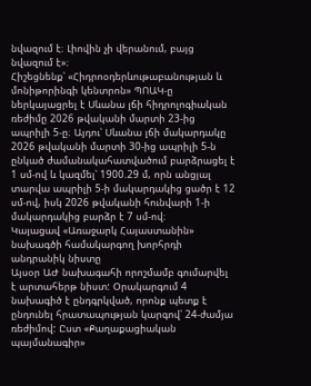նվազում է։ Լիովին չի վերանում, բայց նվազում է»։
Հիշեցնենք՝ «Հիդրոօդերևութաբանության և մոնիթորինգի կենտրոն» ՊՈԱԿ-ը ներկայացրել է Սևանա լճի հիդրոլոգիական ռեժիմը 2026 թվականի մարտի 23-ից ապրիլի 5-ը։ Այդու՝ Սևանա լճի մակարդակը 2026 թվականի մարտի 30-ից ապրիլի 5-ն ընկած ժամանակահատվածում բարձրացել է 1 սմ-ով և կազմել՝ 1900.29 մ, որն անցյալ տարվա ապրիլի 5-ի մակարդակից ցածր է 12 սմ-ով, իսկ 2026 թվականի հունվարի 1-ի մակարդակից բարձր է 7 սմ-ով։
Կայացավ «Առաջարկ Հայաստանին» նախագծի համակարգող խորհրդի անդրանիկ նիստը
Այսօր ԱԺ նախագահի որոշմամբ գումարվել է արտահերթ նիստ: Օրակարգում 4 նախագիծ է ընդգրկված, որոնք պետք է ընդունել հրատապության կարգով՝ 24-ժամյա ռեժիմով: Ըստ «Քաղաքացիական պայմանագիր»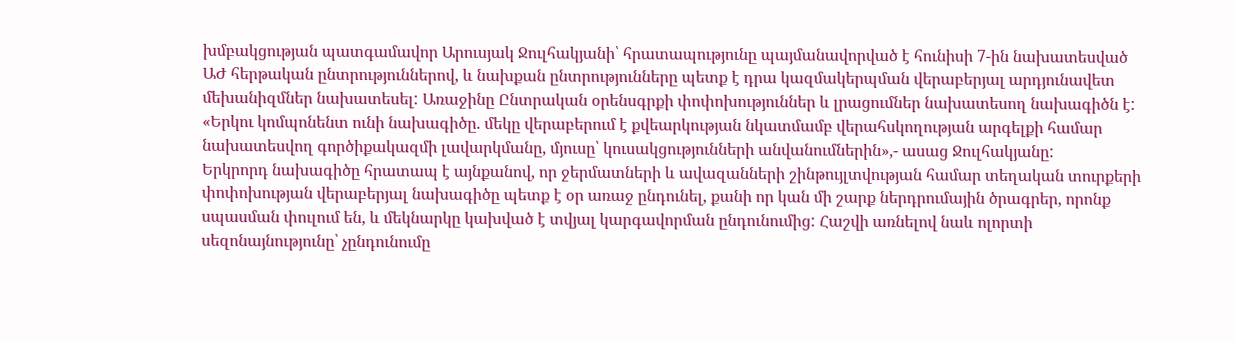խմբակցության պատգամավոր Արուսյակ Ջուլհակյանի՝ հրատապությունը պայմանավորված է հունիսի 7-ին նախատեսված ԱԺ հերթական ընտրություններով, և նախքան ընտրությունները պետք է դրա կազմակերպման վերաբերյալ արդյունավետ մեխանիզմներ նախատեսել: Առաջինը Ընտրական օրենսգրքի փոփոխություններ և լրացումներ նախատեսող նախագիծն է:
«Երկու կոմպոնենտ ունի նախագիծը. մեկը վերաբերում է քվեարկության նկատմամբ վերահսկողության արգելքի համար նախատեսվող գործիքակազմի լավարկմանը, մյուսը՝ կուսակցությունների անվանումներին»,- ասաց Ջուլհակյանը:
Երկրորդ նախագիծը հրատապ է այնքանով, որ ջերմատների և ավազանների շինթույլտվության համար տեղական տուրքերի փոփոխության վերաբերյալ նախագիծը պետք է օր առաջ ընդունել, քանի որ կան մի շարք ներդրումային ծրագրեր, որոնք սպասման փուլում են, և մեկնարկը կախված է տվյալ կարգավորման ընդունումից: Հաշվի առնելով նաև ոլորտի սեզոնայնությունը՝ չընդունումը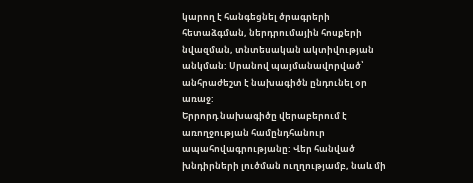կարող է հանգեցնել ծրագրերի հետաձգման, ներդրումային հոսքերի նվազման, տնտեսական ակտիվության անկման: Սրանով պայմանավորված՝ անհրաժեշտ է նախագիծն ընդունել օր առաջ:
Երրորդ նախագիծը վերաբերում է առողջության համընդհանուր ապահովագրությանը: Վեր հանված խնդիրների լուծման ուղղությամբ, նաև մի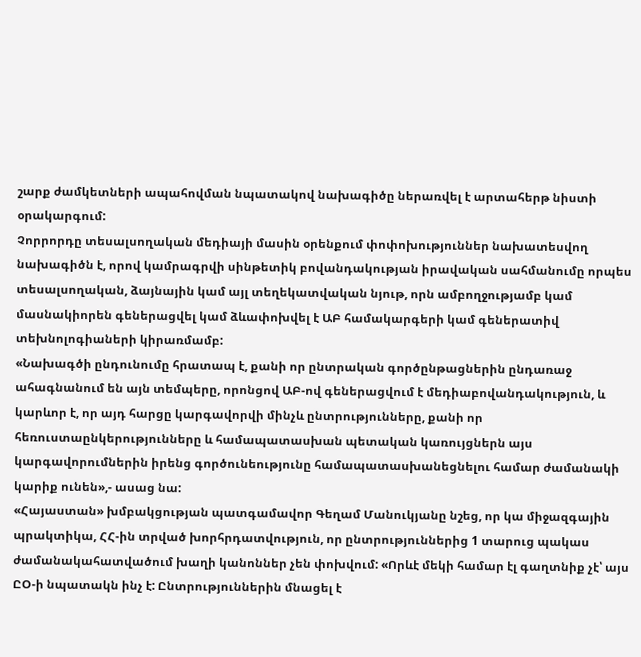շարք ժամկետների ապահովման նպատակով նախագիծը ներառվել է արտահերթ նիստի օրակարգում:
Չորրորդը տեսալսողական մեդիայի մասին օրենքում փոփոխություններ նախատեսվող նախագիծն է, որով կամրագրվի սինթետիկ բովանդակության իրավական սահմանումը որպես տեսալսողական, ձայնային կամ այլ տեղեկատվական նյութ, որն ամբողջությամբ կամ մասնակիորեն գեներացվել կամ ձևափոխվել է ԱԲ համակարգերի կամ գեներատիվ տեխնոլոգիաների կիրառմամբ:
«Նախագծի ընդունումը հրատապ է, քանի որ ընտրական գործընթացներին ընդառաջ ահագնանում են այն տեմպերը, որոնցով ԱԲ-ով գեներացվում է մեդիաբովանդակություն, և կարևոր է, որ այդ հարցը կարգավորվի մինչև ընտրությունները, քանի որ հեռուստաընկերությունները և համապատասխան պետական կառույցներն այս կարգավորումներին իրենց գործունեությունը համապատասխանեցնելու համար ժամանակի կարիք ունեն»,- ասաց նա:
«Հայաստան» խմբակցության պատգամավոր Գեղամ Մանուկյանը նշեց, որ կա միջազգային պրակտիկա, ՀՀ-ին տրված խորհրդատվություն, որ ընտրություններից 1 տարուց պակաս ժամանակահատվածում խաղի կանոններ չեն փոխվում: «Որևէ մեկի համար էլ գաղտնիք չէ՝ այս ԸՕ-ի նպատակն ինչ է: Ընտրություններին մնացել է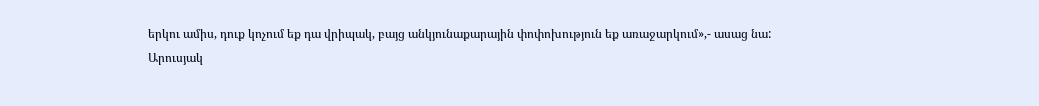երկու ամիս, դուք կոչում եք դա վրիպակ, բայց անկյունաքարային փոփոխություն եք առաջարկում»,- ասաց նա:
Արուսյակ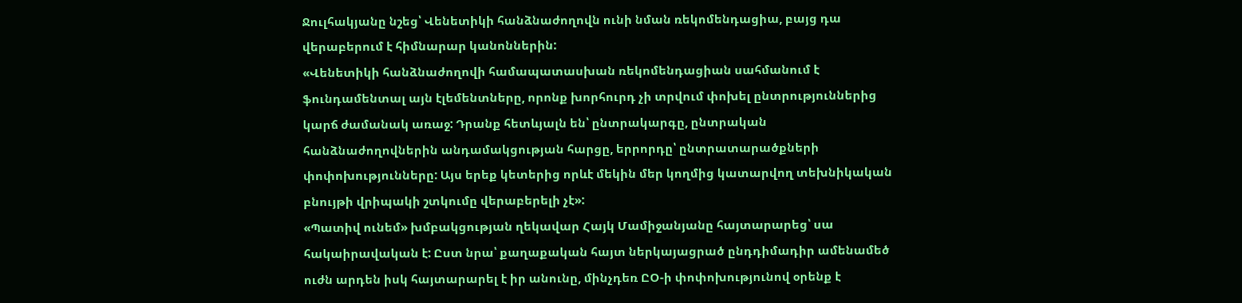Ջուլհակյանը նշեց՝ Վենետիկի հանձնաժողովն ունի նման ռեկոմենդացիա, բայց դա վերաբերում է հիմնարար կանոններին:
«Վենետիկի հանձնաժողովի համապատասխան ռեկոմենդացիան սահմանում է ֆունդամենտալ այն էլեմենտները, որոնք խորհուրդ չի տրվում փոխել ընտրություններից կարճ ժամանակ առաջ: Դրանք հետևյալն են՝ ընտրակարգը, ընտրական հանձնաժողովներին անդամակցության հարցը, երրորդը՝ ընտրատարածքների փոփոխությունները: Այս երեք կետերից որևէ մեկին մեր կողմից կատարվող տեխնիկական բնույթի վրիպակի շտկումը վերաբերելի չէ»:
«Պատիվ ունեմ» խմբակցության ղեկավար Հայկ Մամիջանյանը հայտարարեց՝ սա հակաիրավական է: Ըստ նրա՝ քաղաքական հայտ ներկայացրած ընդդիմադիր ամենամեծ ուժն արդեն իսկ հայտարարել է իր անունը, մինչդեռ ԸՕ-ի փոփոխությունով օրենք է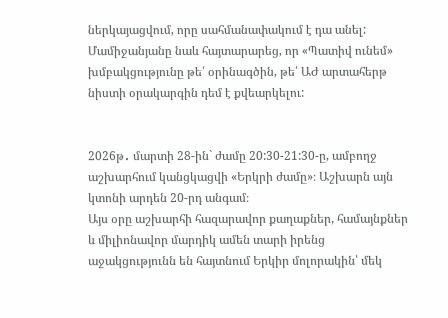ներկայացվում, որը սահմանափակում է դա անել: Մամիջանյանը նաև հայտարարեց, որ «Պատիվ ունեմ» խմբակցությունը թե՛ օրինագծին, թե՛ ԱԺ արտահերթ նիստի օրակարգին դեմ է քվեարկելու:


2026թ․ մարտի 28-ին` ժամը 20:30-21:30-ը, ամբողջ աշխարհում կանցկացվի «Երկրի ժամը»։ Աշխարն այն կտոնի արդեն 20-րդ անգամ։
Այս օրը աշխարհի հազարավոր քաղաքներ, համայնքներ և միլիոնավոր մարդիկ ամեն տարի իրենց աջակցությունն են հայտնում Երկիր մոլորակին՝ մեկ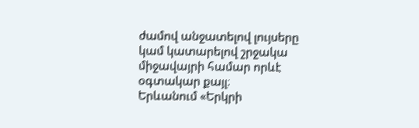ժամով անջատելով լույսերը կամ կատարելով շրջակա միջավայրի համար որևէ օգտակար քայլ։
Երևանում «Երկրի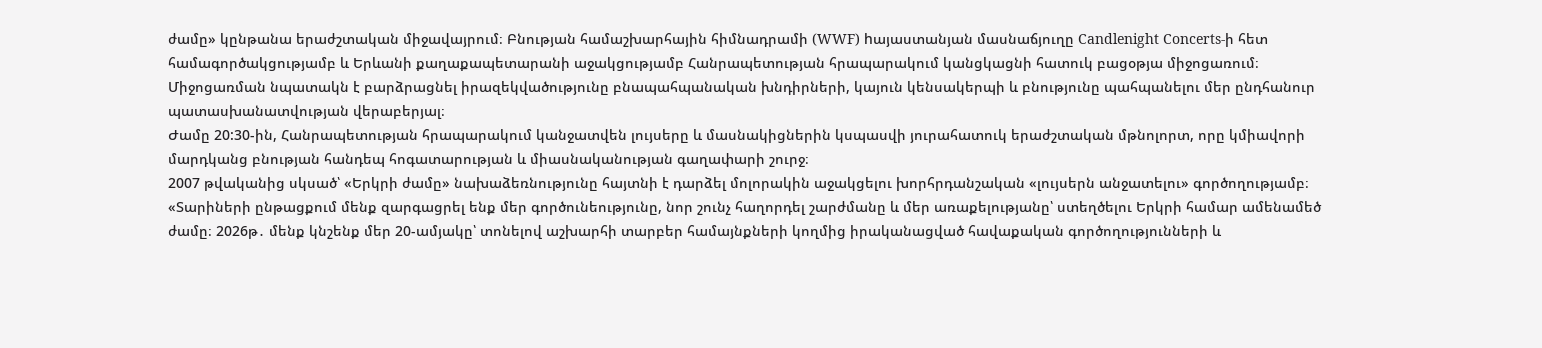ժամը» կընթանա երաժշտական միջավայրում։ Բնության համաշխարհային հիմնադրամի (WWF) hայաստանյան մասնաճյուղը Candlenight Concerts-ի հետ համագործակցությամբ և Երևանի քաղաքապետարանի աջակցությամբ Հանրապետության հրապարակում կանցկացնի հատուկ բացօթյա միջոցառում։ Միջոցառման նպատակն է բարձրացնել իրազեկվածությունը բնապահպանական խնդիրների, կայուն կենսակերպի և բնությունը պահպանելու մեր ընդհանուր պատասխանատվության վերաբերյալ։
Ժամը 20:30-ին, Հանրապետության հրապարակում կանջատվեն լույսերը և մասնակիցներին կսպասվի յուրահատուկ երաժշտական մթնոլորտ, որը կմիավորի մարդկանց բնության հանդեպ հոգատարության և միասնականության գաղափարի շուրջ։
2007 թվականից սկսած՝ «Երկրի ժամը» նախաձեռնությունը հայտնի է դարձել մոլորակին աջակցելու խորհրդանշական «լույսերն անջատելու» գործողությամբ։ «Տարիների ընթացքում մենք զարգացրել ենք մեր գործունեությունը, նոր շունչ հաղորդել շարժմանը և մեր առաքելությանը՝ ստեղծելու Երկրի համար ամենամեծ ժամը։ 2026թ․ մենք կնշենք մեր 20-ամյակը՝ տոնելով աշխարհի տարբեր համայնքների կողմից իրականացված հավաքական գործողությունների և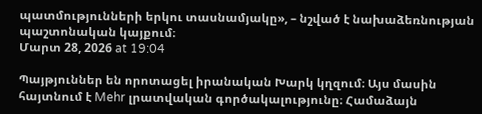պատմությունների երկու տասնամյակը», – նշված է նախաձեռնության պաշտոնական կայքում։
Մարտ 28, 2026 at 19:04

Պայթյուններ են որոտացել իրանական Խարկ կղզում։ Այս մասին հայտնում է Mehr լրատվական գործակալությունը։ Համաձայն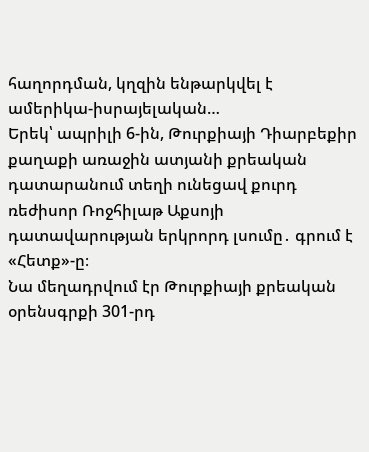հաղորդման, կղզին ենթարկվել է ամերիկա-իսրայելական…
Երեկ՝ ապրիլի 6-ին, Թուրքիայի Դիարբեքիր քաղաքի առաջին ատյանի քրեական դատարանում տեղի ունեցավ քուրդ ռեժիսոր Ռոջհիլաթ Աքսոյի դատավարության երկրորդ լսումը․ գրում է «Հետք»-ը։
Նա մեղադրվում էր Թուրքիայի քրեական օրենսգրքի 301-րդ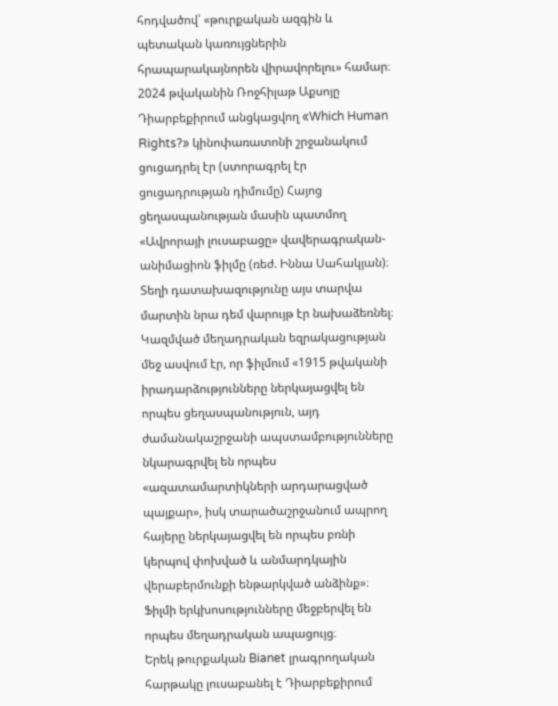հոդվածով՝ «թուրքական ազգին և պետական կառույցներին հրապարակայնորեն վիրավորելու» համար։ 2024 թվականին Ռոջհիլաթ Աքսոյը Դիարբեքիրում անցկացվող «Which Human Rights?» կինոփառատոնի շրջանակում ցուցադրել էր (ստորագրել էր ցուցադրության դիմումը) Հայոց ցեղասպանության մասին պատմող «Ավրորայի լուսաբացը» վավերագրական-անիմացիոն ֆիլմը (ռեժ. Իննա Սահակյան)։ Տեղի դատախազությունը այս տարվա մարտին նրա դեմ վարույթ էր նախաձեռնել։
Կազմված մեղադրական եզրակացության մեջ ասվում էր, որ ֆիլմում «1915 թվականի իրադարձությունները ներկայացվել են որպես ցեղասպանություն, այդ ժամանակաշրջանի ապստամբությունները նկարագրվել են որպես «ազատամարտիկների արդարացված պայքար», իսկ տարածաշրջանում ապրող հայերը ներկայացվել են որպես բռնի կերպով փոխված և անմարդկային վերաբերմունքի ենթարկված անձինք»։ Ֆիլմի երկխոսությունները մեջբերվել են որպես մեղադրական ապացույց։
Երեկ թուրքական Bianet լրագրողական հարթակը լուսաբանել է Դիարբեքիրում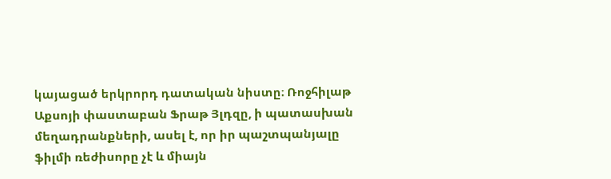կայացած երկրորդ դատական նիստը։ Ռոջհիլաթ Աքսոյի փաստաբան Ֆրաթ Յլդզը, ի պատասխան մեղադրանքների, ասել է, որ իր պաշտպանյալը ֆիլմի ռեժիսորը չէ և միայն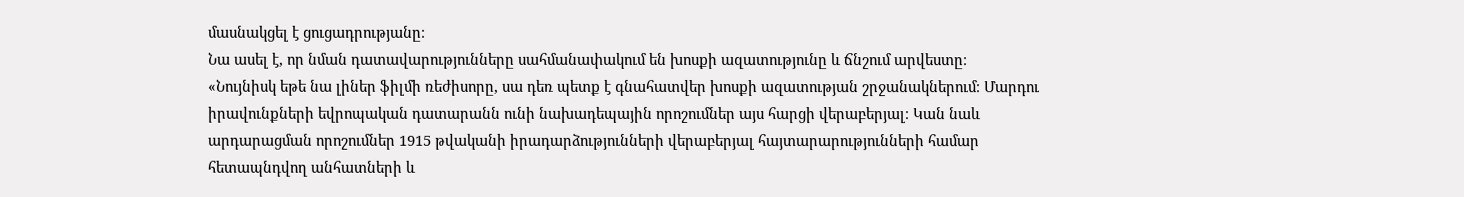մասնակցել է ցուցադրությանը։
Նա ասել է, որ նման դատավարությունները սահմանափակում են խոսքի ազատությունը և ճնշում արվեստը։
«Նույնիսկ եթե նա լիներ ֆիլմի ռեժիսորը, սա դեռ պետք է գնահատվեր խոսքի ազատության շրջանակներում։ Մարդու իրավունքների եվրոպական դատարանն ունի նախադեպային որոշումներ այս հարցի վերաբերյալ։ Կան նաև արդարացման որոշումներ 1915 թվականի իրադարձությունների վերաբերյալ հայտարարությունների համար հետապնդվող անհատների և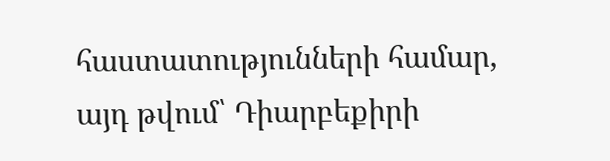հաստատությունների համար, այդ թվում՝ Դիարբեքիրի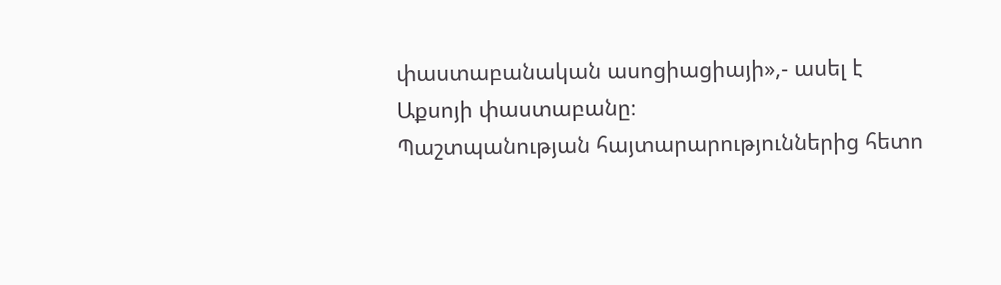փաստաբանական ասոցիացիայի»,- ասել է Աքսոյի փաստաբանը։
Պաշտպանության հայտարարություններից հետո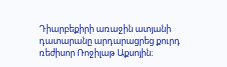Դիարբեքիրի առաջին ատյանի դատարանը արդարացրեց քուրդ ռեժիսոր Ռոջիլաթ Աքսոյին։